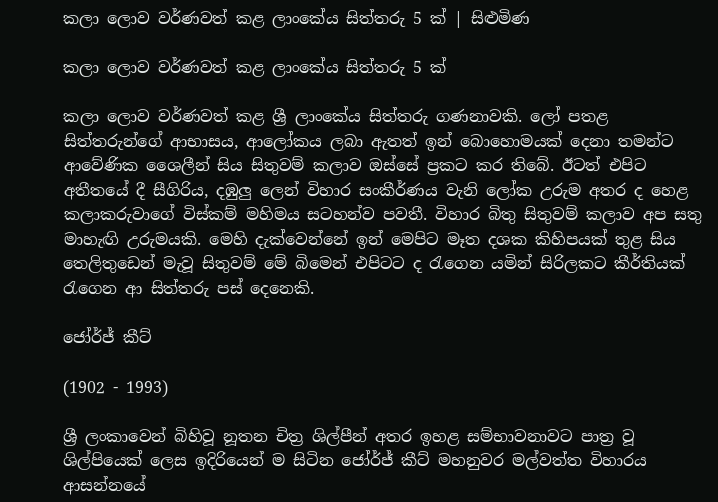කලා ලොව වර්ණවත් කළ ලාංකේය සිත්තරු 5 ක් | සිළුමිණ

කලා ලොව වර්ණවත් කළ ලාංකේය සිත්තරු 5 ක්

කලා ලොව වර්ණවත් කළ ශ්‍රී ලාංකේය සිත්තරු ගණනාවකි. ලෝ පතළ සිත්තරුන්ගේ ආභාසය, ආලෝකය ලබා ඇතත් ඉන් බොහොමයක් දෙනා තමන්ට ආවේණික ශෛලීන් සිය සිතුවම් කලාව ඔස්සේ ප්‍රකට කර තිබේ. ඊටත් එපිට අතීතයේ දී සීගිරිය, දඹුලු ලෙන් විහාර සංකීර්ණය වැනි ලෝක උරුම අතර ද හෙළ කලාකරුවාගේ විස්කම් මහිමය සටහන්ව පවතී. විහාර බිතු සිතුවම් කලාව අප සතු මාහැඟි උරුමයකි. මෙහි දැක්වෙන්නේ ඉන් මෙපිට මෑත දශක කිහිපයක් තුළ සිය තෙලිතුඩෙන් මැවූ සිතුවම් මේ බිමෙන් එපිටට ද රැගෙන යමින් සිරිලකට කීර්තියක් රැගෙන ආ සිත්තරු පස් දෙනෙකි.

ජෝර්ජ් කීට්

(1902 - 1993)

ශ්‍රී ලංකාවෙන් බිහිවූ නූතන චිත්‍ර ශිල්පීන් අතර ඉහළ සම්භාවනාවට පාත්‍ර වූ ශිල්පියෙක් ලෙස ඉදිරියෙන් ම සිටින ජෝර්ජ් කීට් මහනුවර මල්වත්ත විහාරය ආසන්නයේ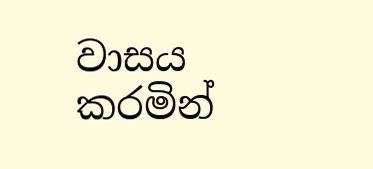වාසය කරමින්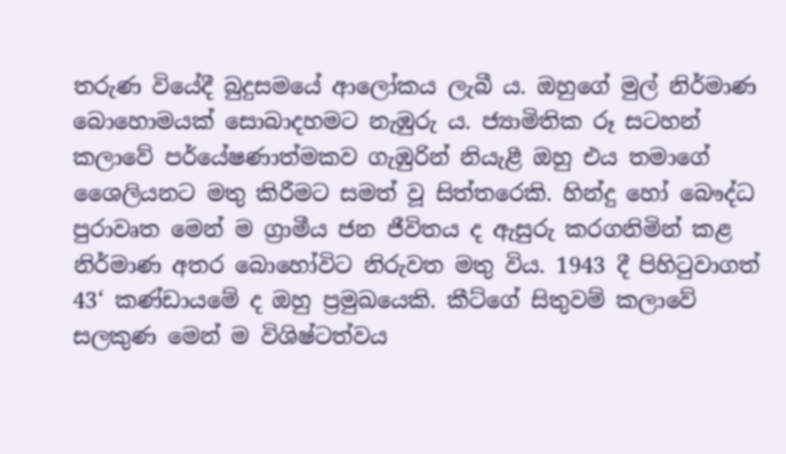තරුණ වියේදී බුදුසමයේ ආලෝකය ලැබී ය. ඔහුගේ මුල් නිර්මාණ බොහොමයක් සොබාදහමට නැඹුරු ය. ජ්‍යාමිතික රූ සටහන් කලාවේ පර්යේෂණාත්මකව ගැඹුරින් නියැළී ඔහු එය තමාගේ ශෛලියනට මතු කිරීමට සමත් වූ සිත්තරෙකි. හින්දු හෝ බෞද්ධ පුරාවෘත මෙන් ම ග්‍රාමීය ජන ජීවිතය ද ඇසුරු කරගනිමින් කළ නිර්මාණ අතර බොහෝවිට නිරුවත මතු විය. 1943 දී පිහිටුවාගත් 43‘ කණ්ඩායමේ ද ඔහු ප්‍රමුඛයෙකි. කීට්ගේ සිතුවම් කලාවේ සලකුණ මෙන් ම විශිෂ්ටත්වය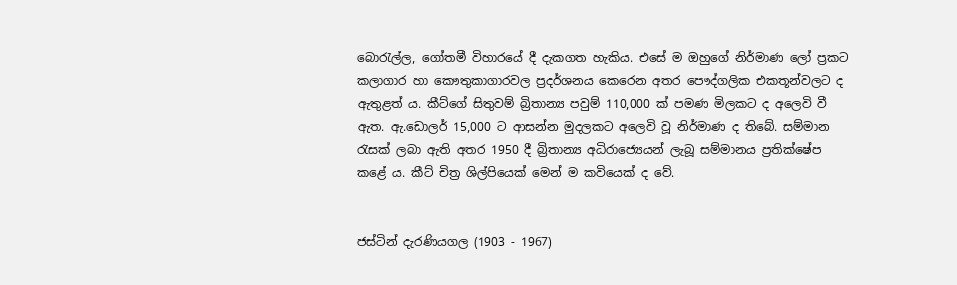බොරැල්ල, ගෝතමී විහාරයේ දී දැකගත හැකිය. එසේ ම ඔහුගේ නිර්මාණ ලෝ ප්‍රකට කලාගාර හා කෞතුකාගාරවල ප්‍රදර්ශනය කෙරෙන අතර පෞද්ගලික එකතූන්වලට ද ඇතුළත් ය. කීට්ගේ සිතුවම් බ්‍රිතාන්‍ය පවුම් 110,000 ක් පමණ මිලකට ද අලෙවි වී ඇත. ඇ.ඩොලර් 15,000 ට ආසන්න මුදලකට අලෙවි වූ නිර්මාණ ද තිබේ. සම්මාන රැසක් ලබා ඇති අතර 1950 දී බ්‍රිතාන්‍ය අධිරාජ්‍ය‍ෙයන් ලැබූ සම්මානය ප්‍රතික්ෂේප කළේ ය. කීට් චිත්‍ර ශිල්පියෙක් මෙන් ම කවියෙක් ද වේ.


ජස්ටින් දැරණියගල (1903 - 1967)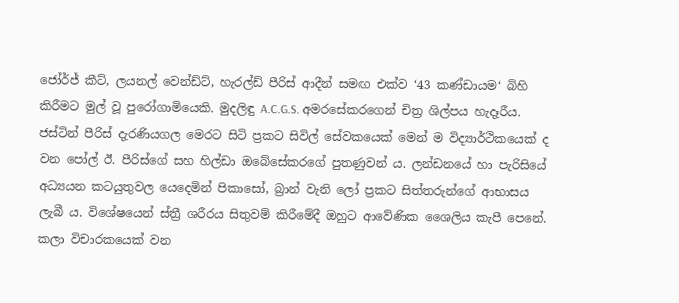ජෝර්ජ් කීට්, ලයනල් වෙන්ඩ්ට්, හැරල්ඩ් පීරිස් ආදීන් සමඟ එක්ව ‘43 කණ්ඩායම‘ බිහි කිරීමට මුල් වූ පුරෝගාමියෙකි. මුදලිඳු A.C.G.S. අමරසේකරගෙන් චිත්‍ර ශිල්පය හැදෑරීය. ජස්ටින් පීරිස් දැරණියගල මෙරට සිටි ප්‍රකට සිවිල් සේවකයෙක් මෙන් ම විද්‍යාර්ථිකයෙක් ද වන පෝල් ඊ. පීරිස්ගේ සහ හිල්ඩා ඔබේසේකරගේ පුතණුවන් ය. ලන්ඩනයේ හා පැරිසියේ අධ්‍යයන කටයුතුවල යෙදෙමින් පිකාසෝ, බ්‍රාන් වැනි ලෝ ප්‍රකට සිත්තරුන්ගේ ආභාසය ලැබී ය. විශේෂයෙන් ස්ත්‍රී ශරීරය සිතුවම් කිරීමේදී ඔහුට ආවේණික ශෛලිය කැපී පෙනේ. කලා විචාරකයෙක් වන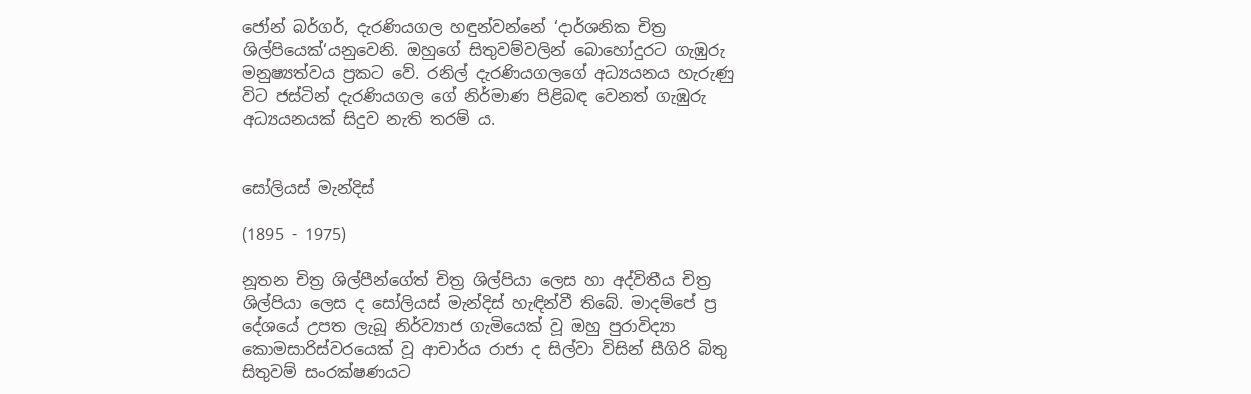ජෝන් බර්ගර්, දැරණියගල හඳුන්වන්නේ ‘දාර්ශනික චිත්‍ර ශිල්පියෙක්‘යනුවෙනි. ඔහුගේ සිතුවම්වලින් බොහෝදුරට ගැඹුරු මනුෂ්‍යත්වය ප්‍රකට වේ. රනිල් දැරණියගලගේ අධ්‍යයනය හැරුණු විට ජස්ටින් දැරණියගල ගේ නිර්මාණ පිළිබඳ වෙනත් ගැඹුරු අධ්‍යයනයක් සිදුව නැති තරම් ය.


සෝලියස් මැන්දිස්

(1895 - 1975)

නූතන චිත්‍ර ශිල්පීන්ගේත් චිත්‍ර ශිල්පියා ලෙස හා අද්විතීය චිත්‍ර ශිල්පියා ලෙස ද සෝලියස් මැන්දිස් හැඳින්වී තිබේ. මාදම්පේ ප්‍ර දේශයේ උපත ලැබූ නිර්ව්‍යාජ ගැමියෙක් වූ ඔහු පුරාවිද්‍යා කොමසාරිස්වරයෙක් වූ ආචාර්ය රාජා ද සිල්වා විසින් සීගිරි බිතු සිතුවම් සංරක්ෂණයට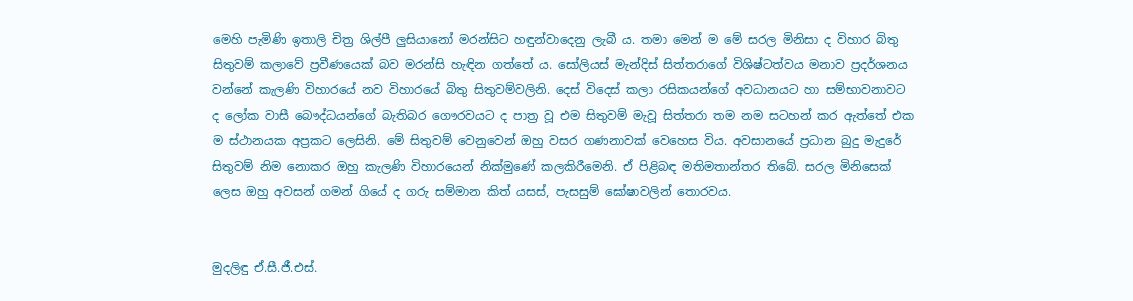මෙහි පැමිණි ඉතාලි චිත්‍ර ශිල්පී ලුසියානෝ මරන්සිට හඳුන්වාදෙනු ලැබී ය. තමා මෙන් ම මේ සරල මිනිසා ද විහාර බිතු සිතුවම් කලාවේ ප්‍රවීණයෙක් බව මරන්සි හැඳින ගත්තේ ය. සෝලියස් මැන්දිස් සිත්තරාගේ විශිෂ්ටත්වය මනාව ප්‍රදර්ශනය වන්නේ කැලණි විහාරයේ නව විහාරයේ බිතු සිතුවම්වලිනි. දෙස් විදෙස් කලා රසිකයන්ගේ අවධානයට හා සම්භාවනාවට ද ලෝක වාසී බෞද්ධයන්ගේ බැතිබර ගෞරවයට ද පාත්‍ර වූ එම සිතුවම් මැවූ සිත්තරා තම නම සටහන් කර ඇත්තේ එක ම ස්ථානයක අප්‍රකට ලෙසිනි. මේ සිතුවම් වෙනුවෙන් ඔහු වසර ගණනාවක් වෙහෙස විය. අවසානයේ ප්‍රධාන බුදු මැදුරේ සිතුවම් නිම නොකර ඔහු කැලණි විහාරයෙන් නික්මුණේ කලකිරීමෙනි. ඒ පිළිබඳ මතිමතාන්තර තිබේ. සරල මිනිසෙක් ලෙස ඔහු අවසන් ගමන් ගියේ ද ගරු සම්මාන කිත් යසස්, පැසසුම් ඝෝෂාවලින් තොරවය.


මුදලිඳු ඒ.සී.ජී.එස්.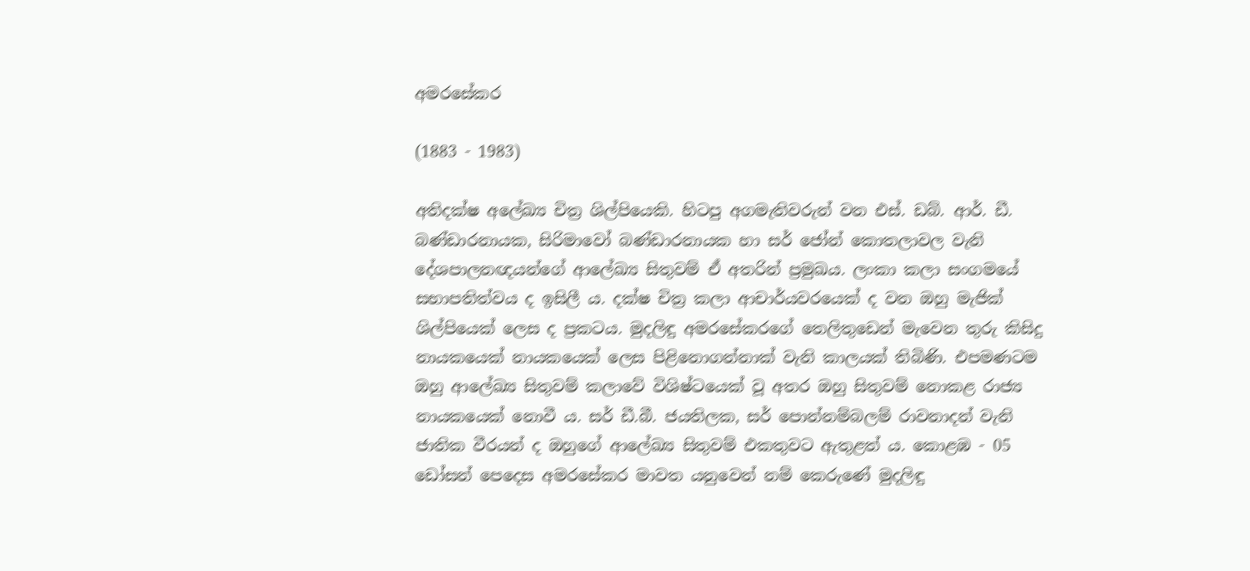අමරසේකර

(1883 - 1983)

අතිදක්ෂ අලේඛ්‍ය චිත්‍ර ශිල්පියෙකි. හිටපු අගමැතිවරුන් වන එස්. ඩබ්. ආර්. ඩී. බණ්ඩාරනායක, සිරිමාවෝ බණ්ඩාරනායක හා සර් ජෝන් කොතලාවල වැනි දේශපාලනඥයන්ගේ ආලේඛ්‍ය සිතුවම් ඒ අතරින් ප්‍රමුඛය. ලංකා කලා සංගමයේ සභාපතිත්වය ද ඉසිලී ය. දක්ෂ චිත්‍ර කලා ආචාර්යවරයෙක් ද වන ඔහු මැජික් ශිල්පියෙක් ලෙස ද ප්‍රකටය. මුදලිඳු අමරසේකරගේ තෙලිතුඩෙන් මැවෙන තුරු කිසිදු නායකයෙක් නායකයෙක් ලෙස පිළිනොගන්නාක් වැනි කාලයක් තිබිණි. එපමණටම ඔහු ආලේඛ්‍ය සිතුවම් කලාවේ විශිෂ්ටයෙක් වූ අතර ඔහු සිතුවම් නොකළ රාජ්‍ය නායකයෙක් නොවී ය. සර් ඩී.බී. ජයතිලක, සර් පොන්නම්බලම් රාවනාදන් වැනි ජාතික වීරයන් ද ඔහුගේ ආලේඛ්‍ය සිතුවම් එකතුවට ඇතුළත් ය. කොළඹ - 05 ඩෝසන් පෙදෙස අමරසේකර මාවත යනුවෙන් නම් කෙරුණේ මුදලිඳු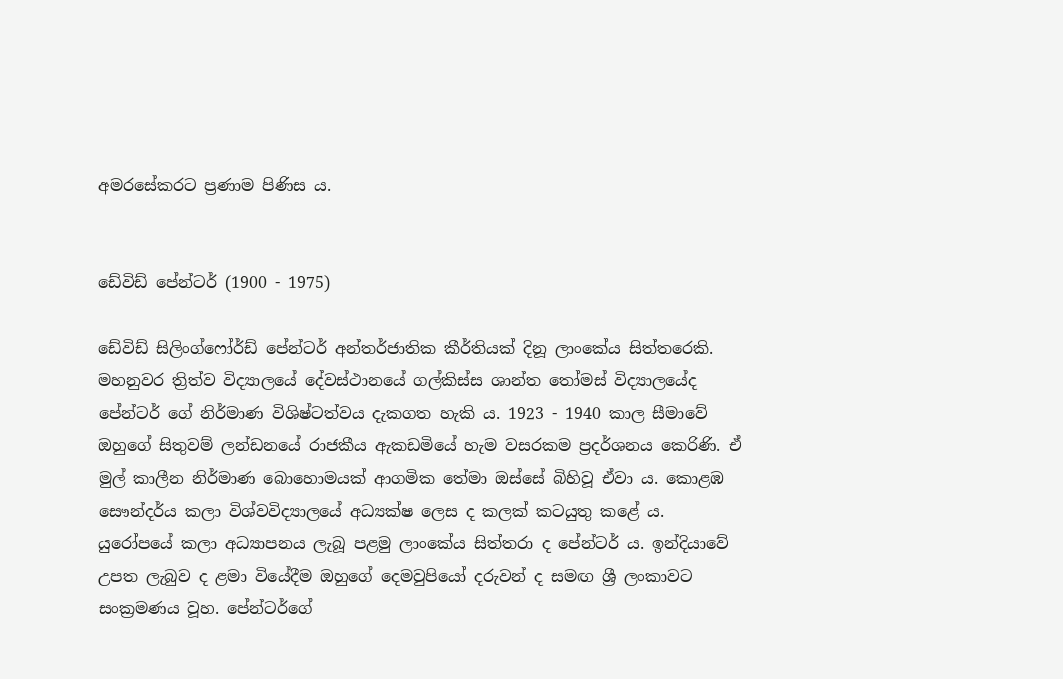අමරසේකරට ප්‍රණාම පිණිස ය.


ඩේවිඩ් පේන්ටර් (1900 - 1975)

ඩේවිඩ් සිලිංග්ෆෝර්ඩ් පේන්ටර් අන්තර්ජාතික කීර්තියක් දිනූ ලාංකේය සිත්තරෙකි. මහනුවර ත්‍රිත්ව විද්‍යාලයේ දේවස්ථානයේ ගල්කිස්ස ශාන්ත තෝමස් විද්‍යාලයේද පේන්ටර් ගේ නිර්මාණ විශිෂ්ටත්වය දැකගත හැකි ය. 1923 - 1940 කාල සීමාවේ ඔහුගේ සිතුවම් ලන්ඩනයේ රාජකීය ඇකඩමියේ හැම වසරකම ප්‍රදර්ශනය කෙරිණි. ඒ මුල් කාලීන නිර්මාණ බොහොමයක් ආගමික තේමා ඔස්සේ බිහිවූ ඒවා ය. කොළඹ සෞන්දර්ය කලා විශ්වවිද්‍යාලයේ අධ්‍යක්ෂ ලෙස ද කලක් කටයුතු කළේ ය. යුරෝපයේ කලා අධ්‍යාපනය ලැබූ පළමු ලාංකේය සිත්තරා ද පේන්ටර් ය. ඉන්දියාවේ උපත ලැබුව ද ළමා වියේදීම ඔහුගේ දෙමවුපියෝ දරුවන් ද සමඟ ශ්‍රී ලංකාවට සංක්‍රමණය වූහ. පේන්ටර්ගේ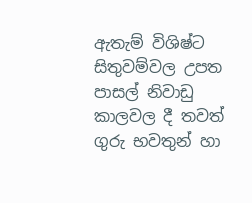ඇතැම් විශිෂ්ට සිතුවම්වල උපත පාසල් නිවාඩු කාලවල දී තවත් ගුරු භවතුන් හා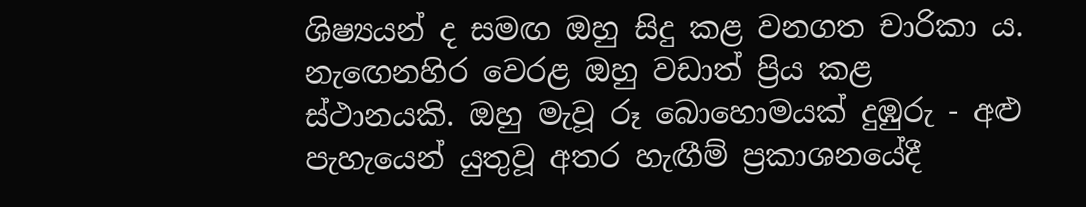ශිෂ්‍යයන් ද සමඟ ඔහු සිදු කළ වනගත චාරිකා ය. නැඟෙනහිර වෙරළ ඔහු වඩාත් ප්‍රිය කළ ස්ථානයකි. ඔහු මැවූ රූ බොහොමයක් දුඹුරු - අළු පැහැයෙන් යුතුවූ අතර හැඟීම් ප්‍රකාශනයේදී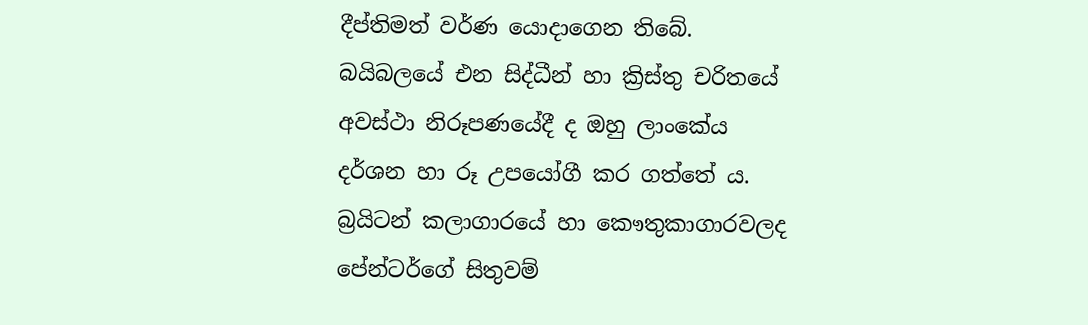දීප්තිමත් වර්ණ යොදාගෙන තිබේ. බයිබලයේ එන සිද්ධීන් හා ක්‍රිස්තු චරිතයේ අවස්ථා නිරූපණයේදී ද ඔහු ලාංකේය දර්ශන හා රූ උපයෝගී කර ගත්තේ ය. බ්‍රයිටන් කලාගාරයේ හා කෞතුකාගාරවලද පේන්ටර්ගේ සිතුවම්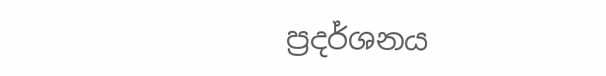ප්‍රදර්ශනය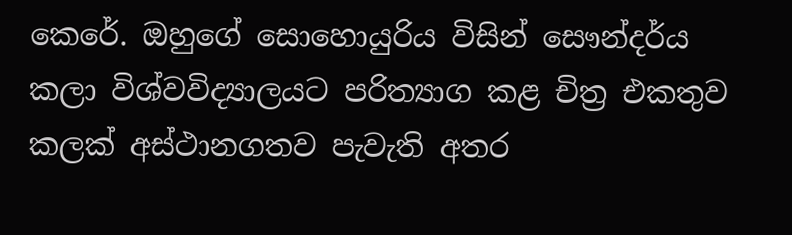කෙරේ. ඔහුගේ සොහොයුරිය විසින් සෞන්දර්ය කලා විශ්වවිද්‍යාලයට පරිත්‍යාග කළ චිත්‍ර එකතුව කලක් අස්ථානගතව පැවැති අතර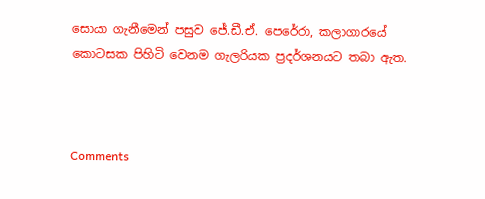සොයා ගැනීමෙන් පසුව ජේ.ඩී.ඒ. පෙරේරා, කලාගාරයේ කොටසක පිහිටි වෙනම ගැලරියක ප්‍රදර්ශනයට තබා ඇත.



Comments